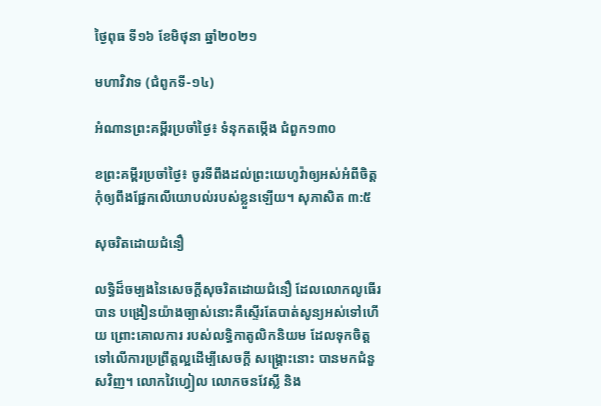ថ្ងៃពុធ ទី១៦ ខែមិថុនា ឆ្នាំ២០២១

មហាវិវាទ (ជំពូកទី-១៤)

អំណានព្រះគម្ពីរប្រចាំថ្ងៃ៖ ទំនុកតម្កើង ជំពួក១៣០

ខព្រះគម្ពីរប្រចាំថ្ងៃ៖ ចូរទីពឹងដល់ព្រះយេហូវ៉ាឲ្យអស់អំពីចិត្ត កុំឲ្យពឹងផ្អែកលើយោបល់របស់ខ្លួនឡើយ។ សុភាសិត ៣:៥

សុចរិតដោយជំនឿ

លទ្ធិដ៏ចម្បងនៃសេចក្តីសុចរិតដោយជំនឿ ដែលលោកលូធើរបាន បង្រៀនយ៉ាងច្បាស់នោះគឺស្ទើរតែបាត់សូន្យអស់ទៅហើយ ព្រោះគោលការ របស់លទ្ធិកាតូលិកនិយម ដែលទុកចិត្តទៅលើការប្រព្រឹត្តល្អដើម្បីសេចក្តី សង្គ្រោះនោះ បានមកជំនួសវិញ។ លោកវៃហ្វៀល លោកចនវែស្លី និង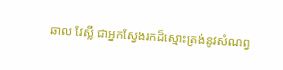ឆាល វែស្លី ជាអ្នកស្វែងរកដ៏ស្មោះត្រង់នូវសំណព្វ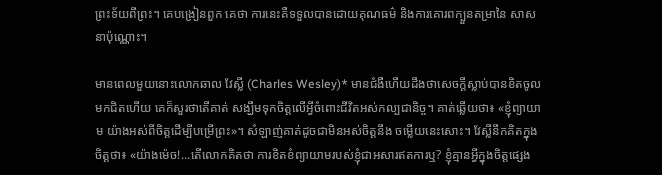ព្រះទ័យពីព្រះ។ គេបង្រៀនពួក គេថា ការនេះគឺទទួលបានដោយគុណធម៌ និងការគោរពក្បួនតម្រានៃ សាសនាប៉ុណ្ណោះ។

មានពេលមួយនោះលោកឆាល វែស្លី (Charles Wesley)* មានជំងឺហើយដឹងថាសេចក្តីស្លាប់បានខិតចូលមកជិតហើយ គេក៏សួរថាតើគាត់ សង្ឃឹមទុកចិត្តលើអ្វីចំពោះជីវិតអស់កល្បជានិច្ច។ គាត់ឆ្លើយថា៖ «ខ្ញុំព្យាយាម យ៉ាងអស់ពីចិត្តដើម្បីបម្រើព្រះ»។ សំឡាញ់គាត់ដូចជាមិនអស់ចិត្តនឹង ចម្លើយនេះសោះ។ វែស្លីនឹកគិតក្នុងចិត្តថា៖ «យ៉ាងម៉េច!...តើលោកគិតថា ការខិតខំព្យាយាមរបស់ខ្ញុំជាអសារឥតការឬ? ខ្ញុំគ្មានអ្វីក្នុងចិត្តផ្សេង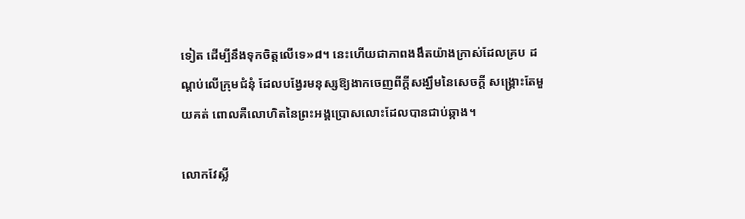ទៀត ដើម្បីនឹងទុកចិត្តលើទេ»៨។ នេះហើយជាភាពងងឹតយ៉ាងក្រាស់ដែលគ្រប ដណ្តប់លើក្រុមជំនុំ ដែលបង្វែរមនុស្សឱ្យងាកចេញពីក្តីសង្ឃឹមនៃសេចក្តី សង្គ្រោះតែមួយគត់ ពោលគឺលោហិតនៃព្រះអង្គប្រោសលោះដែលបានជាប់ឆ្កាង។

លោកវែស្លី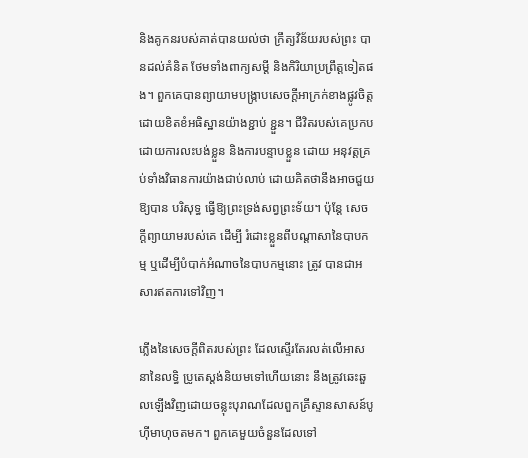និងគូកនរបស់គាត់បានយល់ថា ក្រឹត្យវិន័យរបស់ព្រះ បានដល់គំនិត ថែមទាំងពាក្យសម្តី និងកិរិយាប្រព្រឹត្តទៀតផង។ ពួកគេបានព្យាយាមបង្ក្រាបសេចក្តីអាក្រក់ខាងផ្លូវចិត្ត ដោយខិតខំអធិស្ឋានយ៉ាងខ្ជាប់ ខ្ជួន។ ជីវិតរបស់គេប្រកបដោយការលះបង់ខ្លួន និងការបន្ទាបខ្លួន ដោយ អនុវត្តគ្រប់ទាំងវិធានការយ៉ាងជាប់លាប់ ដោយគិតថានឹងអាចជួយឱ្យបាន បរិសុទ្ធ ធ្វើឱ្យព្រះទ្រង់សព្វព្រះទ័យ។ ប៉ុន្តែ សេចក្តីព្យាយាមរបស់គេ ដើម្បី រំដោះខ្លួនពីបណ្តាសានៃបាបកម្ម ឬដើម្បីបំបាក់អំណាចនៃបាបកម្មនោះ ត្រូវ បានជាអសារឥតការទៅវិញ។

ភ្លើងនៃសេចក្តីពិតរបស់ព្រះ ដែលស្ទើរតែរលត់លើអាសនានៃលទ្ធិ ប្រូតេស្តង់និយមទៅហើយនោះ នឹងត្រូវឆេះឆួលឡើងវិញដោយចន្លុះបុរាណដែលពួកគ្រីស្ទានសាសន៍បូហ៊ីមាហុចតមក។ ពួកគេមួយចំនួនដែលទៅ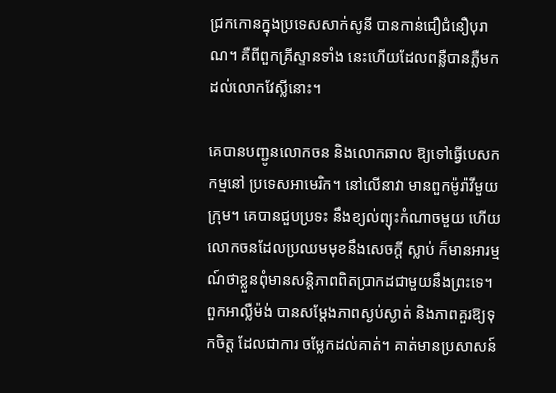ជ្រកកោនក្នុងប្រទេសសាក់សូនី បានកាន់ជឿជំនឿបុរាណ។ គឺពីពួកគ្រីស្ទានទាំង នេះហើយដែលពន្លឺបានភ្លឺមកដល់លោកវែស្លីនោះ។

គេបានបញ្ជូនលោកចន និងលោកឆាល ឱ្យទៅធ្វើបេសកកម្មនៅ ប្រទេសអាមេរិក។ នៅលើនាវា មានពួកម៉ូរ៉ាវីមួយក្រុម។ គេបានជួបប្រទះ នឹងខ្យល់ព្យុះកំណាចមួយ ហើយលោកចនដែលប្រឈមមុខនឹងសេចក្តី ស្លាប់ ក៏មានអារម្មណ៍ថាខ្លួនពុំមានសន្តិភាពពិតប្រាកដជាមួយនឹងព្រះទេ។ ពួកអាល្លឺម៉ង់ បានសម្តែងភាពស្ងប់ស្ងាត់ និងភាពគួរឱ្យទុកចិត្ត ដែលជាការ ចម្លែកដល់គាត់។ គាត់មានប្រសាសន៍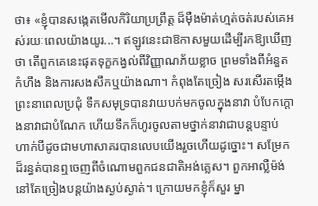ថា៖ «ខ្ញុំបានសង្កេតមើលកិរិយាប្រព្រឹត្ត ដ៏ម៉ឺងម៉ាត់ហ្មត់ចត់របស់គេអស់រយៈពេលយ៉ាងយូរ...។ ឥឡូវនេះជាឱកាសមួយដើម្បីរកឱ្យឃើញថា តើពួកគេនេះផុតទុក្ខកង្វល់ពីវិញ្ញាណភ័យខ្លាច ព្រមទាំងពីអំនួត កំហឹង និងការសងសឹកឬយ៉ាងណា។ កំពុងតែច្រៀង សរសើរតម្កើងព្រះនាពេលប្រជុំ ទឹកសមុទ្របានវាយបក់មកចូលក្នុងនាវា បំបែកក្តោងនាវាជាបំណែក ហើយទឹកក៏ហូរចូលតាមថ្នាក់នាវាជាបន្តបន្ទាប់ ហាក់បីដូចជាមហាសាគរបានលេបយើងរួចហើយដូច្នោះ។ សម្រែកដ៏រន្ធត់បានឮចេញពីចំណោមពួកជនជាតិអង់គ្លេស។ ពួកអាល្លឺម៉ង់នៅតែច្រៀងបន្តយ៉ាងស្ងប់ស្ងាត់។ ក្រោយមកខ្ញុំក៏សួរ ម្នា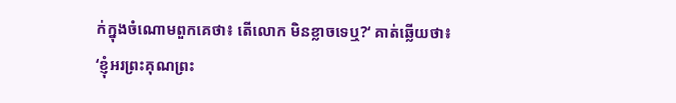ក់ក្នុងចំណោមពួកគេថា៖ តើលោក មិនខ្លាចទេឬ?‘ គាត់ឆ្លើយថា៖ ‘ខ្ញុំអរព្រះគុណព្រះ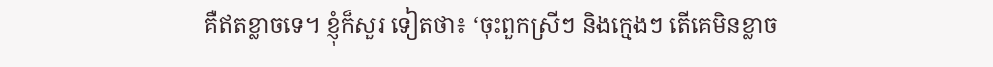គឺឥតខ្លាចទេ។ ខ្ញុំក៏សួរ ទៀតថា៖ ‘ចុះពួកស្រីៗ និងក្មេងៗ តើគេមិនខ្លាច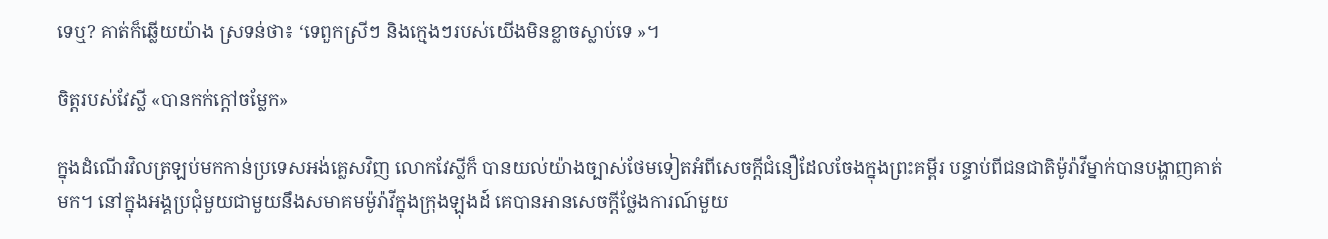ទេឬ? គាត់ក៏ឆ្លើយយ៉ាង ស្រទន់ថា៖ ‘ទេពួកស្រីៗ និងក្មេងៗរបស់យើងមិនខ្លាចស្លាប់ទេ »។

ចិត្តរបស់វែស្លី «បានកក់ក្តៅចម្លែក»

ក្នុងដំណើរវិលត្រឡប់មកកាន់ប្រទេសអង់គ្លេសវិញ លោកវែស្លីក៏ បានយល់យ៉ាងច្បាស់ថែមទៀតអំពីសេចក្តីជំនឿដែលចែងក្នុងព្រះគម្ពីរ បន្ទាប់ពីជនជាតិម៉ូរ៉ាវីម្នាក់បានបង្ហាញគាត់មក។ នៅក្នុងអង្គប្រជុំមួយជាមួយនឹងសមាគមម៉ូរ៉ាវីក្នុងក្រុងឡុងដ៍ គេបានអានសេចក្តីថ្លែងការណ៍មួយ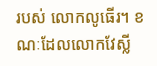របស់ លោកលូធើរ។ ខណៈដែលលោកវែស្លី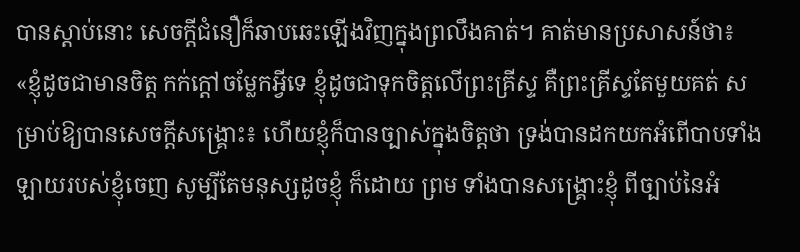បានស្តាប់នោះ សេចក្តីជំនឿក៏ឆាបឆេះឡើងវិញក្នុងព្រលឹងគាត់។ គាត់មានប្រសាសន៍ថា៖ «ខ្ញុំដូចជាមានចិត្ត កក់ក្តៅចម្លែកអ្វីទេ ខ្ញុំដូចជាទុកចិត្តលើព្រះគ្រីស្ទ គឺព្រះគ្រីស្ទតែមួយគត់ សម្រាប់ឱ្យបានសេចក្តីសង្គ្រោះ៖ ហើយខ្ញុំក៏បានច្បាស់ក្នុងចិត្តថា ទ្រង់បានដកយកអំពើបាបទាំងឡាយរបស់ខ្ញុំចេញ សូម្បីតែមនុស្សដូចខ្ញុំ ក៏ដោយ ព្រម ទាំងបានសង្គ្រោះខ្ញុំ ពីច្បាប់នៃអំ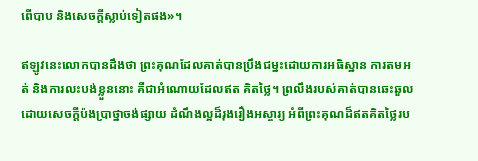ពើបាប និងសេចក្តីស្លាប់ទៀតផង»។

ឥឡូវនេះលោកបានដឹងថា ព្រះគុណដែលគាត់បានប្រឹងជម្នះដោយការអធិស្ឋាន ការតមអត់ និងការលះបង់ខ្លួននោះ គឺជាអំណោយដែលឥត គិតថ្លៃ។ ព្រលឹងរបស់គាត់បានឆេះឆួលដោយសេចក្តីប៉ងប្រាថ្នាចង់ផ្សាយ ដំណឹងល្អដ៏រុងរឿងអស្ចារ្យ អំពីព្រះគុណដ៏ឥតគិតថ្លៃរប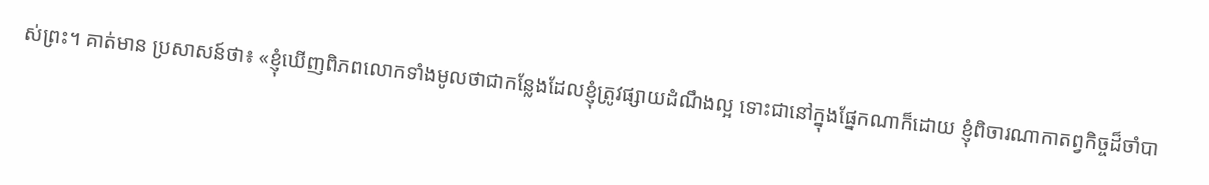ស់ព្រះ។ គាត់មាន ប្រសាសន៍ថា៖ «ខ្ញុំឃើញពិភពលោកទាំងមូលថាជាកន្លែងដែលខ្ញុំត្រូវផ្សាយដំណឹងល្អ ទោះជានៅក្នុងផ្នែកណាក៏ដោយ ខ្ញុំពិចារណាកាតព្វកិច្ចដ៏ចាំបា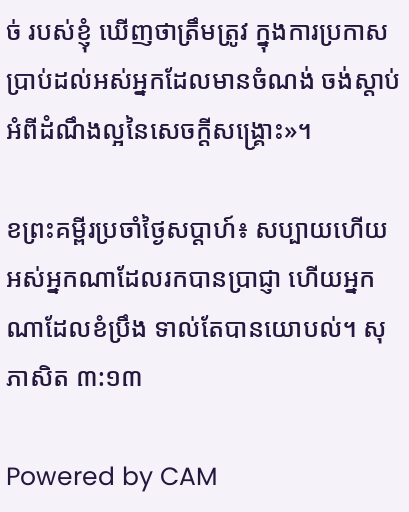ច់ របស់ខ្ញុំ ឃើញថាត្រឹមត្រូវ ក្នុងការប្រកាសប្រាប់ដល់អស់អ្នកដែលមានចំណង់ ចង់ស្តាប់អំពីដំណឹងល្អនៃសេចក្តីសង្គ្រោះ»។

ខព្រះគម្ពីរប្រចាំថ្ងៃសប្តាហ៍៖ សប្បាយហើយ អស់អ្នកណាដែលរកបានប្រាជ្ញា ហើយអ្នកណាដែលខំប្រឹង ទាល់តែបានយោបល់។ សុភាសិត ៣:១៣

Powered by CAM